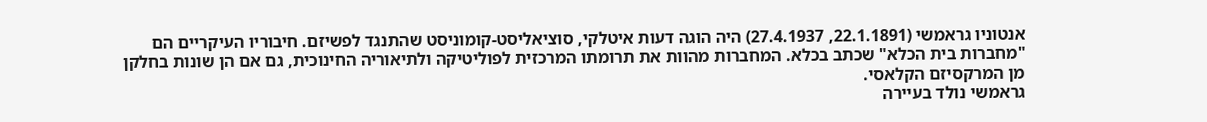אנטוניו גראמשי (22.1.1891, 27.4.1937) היה הוגה דעות איטלקי, סוציאליסט-קומוניסט שהתנגד לפשיזם. חיבוריו העיקריים הם "מחברות בית הכלא" שכתב בכלא. המחברות מהוות את תרומתו המרכזית לפוליטיקה ולתיאוריה החינוכית, גם אם הן שונות בחלקן מן המרקסיזם הקלאסי.
גראמשי נולד בעיירה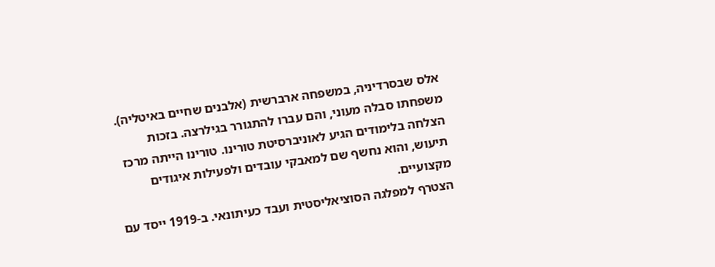אלס שבסרדיניה, במשפחה ארברשית (אלבנים שחיים באיטליה). משפחתו סבלה מעוני, והם עברו להתגורר בגילרצה. בזכות הצלחה בלימודים הגיע לאוניברסיטת טורינו. טורינו הייתה מרכז תיעוש, והוא נחשף שם למאבקי עובדים ולפעילות איגודים מקצועיים.
הצטרף למפלגה הסוציאליסטית ועבד כעיתונאי. ב-1919 ייסד עם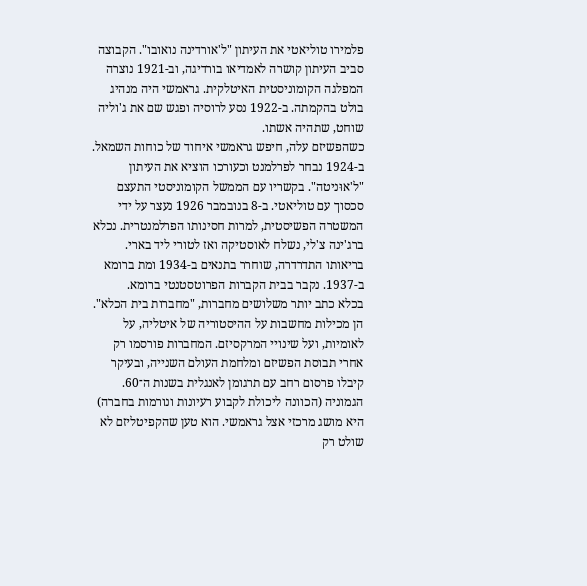פלמירו טוליאטי את העיתון "ל'אורדינה נואובו". הקבוצה סביב העיתון קושרה לאמדיאו בורדיגה, וב-1921 נוצרה המפלגה הקומוניסטית האיטלקית. גראמשי היה מנהיג בולט בהקמתה. ב-1922 נסע לרוסיה ופגש שם את ג'וליה שוחט, שתהיה אשתו.
כשהפשיזם עלה, חיפש גראמשי איחוד של כוחות השמאל. ב-1924 נבחר לפרלמנט וכעורכו הוציא את העיתון "ל'אוּניטה". בקשריו עם הממשל הקומוניסטי התעצם סכסוך עם טוליאטי. ב-8 בנובמבר 1926 נעצר על ידי המשטרה הפשיסטית, למרות חסינותו הפרלמנטרית. נכלא ברג'ינה צ'לי, נשלח לאוסטיקה ואז לטורי ליד בארי. בריאותו התדרדרה, שוחרר בתנאים ב-1934 ומת ברומא ב-1937. נקבר בבית הקברות הפרוטסטנטי ברומא.
בכלא כתב יותר משלושים מחברות, "מחברות בית הכלא". הן מכילות מחשבות על ההיסטוריה של איטליה, על לאומיות, ועל שינויי המרקסיזם. המחברות פורסמו רק אחרי תבוסת הפשיזם ומלחמת העולם השנייה, ובעיקר קיבלו פרסום רחב עם תרגומן לאנגלית בשנות ה־60.
הגמוניה (הכוונה ליכולת לקבוע רעיונות ונורמות בחברה) היא מושג מרכזי אצל גראמשי. הוא טען שהקפיטליזם לא שולט רק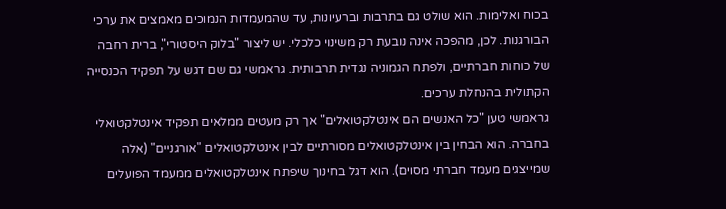בכוח ואלימות. הוא שולט גם בתרבות וברעיונות, עד שהמעמדות הנמוכים מאמצים את ערכי הבורגנות. לכן, מהפכה אינה נובעת רק משינוי כלכלי. יש ליצור "בלוק היסטורי", ברית רחבה של כוחות חברתיים, ולפתח הגמוניה נגדית תרבותית. גראמשי גם שם דגש על תפקיד הכנסייה הקתולית בהנחלת ערכים.
גראמשי טען "כל האנשים הם אינטלקטואלים" אך רק מעטים ממלאים תפקיד אינטלקטואלי בחברה. הוא הבחין בין אינטלקטואלים מסורתיים לבין אינטלקטואלים "אורגניים" (אלה שמייצגים מעמד חברתי מסוים). הוא דגל בחינוך שיפתח אינטלקטואלים ממעמד הפועלים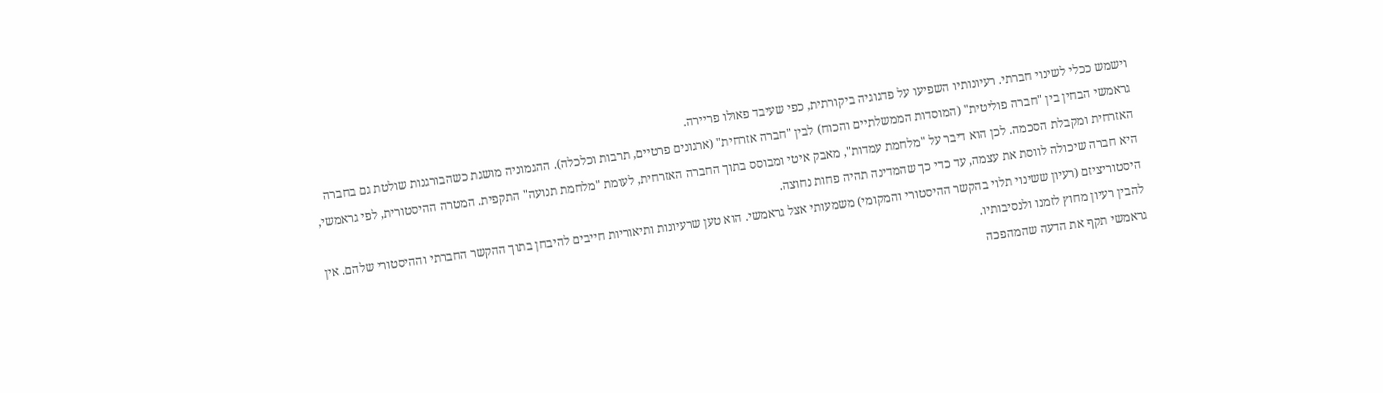וישמש ככלי לשינוי חברתי. רעיונותיו השפיעו על פדגוגיה ביקורתית, כפי שעיבד פאולו פריירה.
גראמשי הבחין בין "חברה פוליטית" (המוסדות הממשלתיים והכוח) לבין "חברה אזרחית" (ארגונים פרטיים, תרבות וכלכלה). ההגמוניה מושגת כשהבורגנות שולטת גם בחברה האזרחית ומקבלת הסכמה. לכן הוא דיבר על "מלחמת עמדות", מאבק איטי ומבוסס בתוך החברה האזרחית, לעומת "מלחמת תנועה" התקפית. המטרה ההיסטורית, לפי גראמשי, היא חברה שיכולה לווסת את עצמה, עד כדי כך שהמדינה תהיה פחות נחוצה.
היסטוריציזם (רעיון ששינוי תלוי בהקשר ההיסטורי והמקומי) משמעותי אצל גראמשי. הוא טען שרעיונות ותיאוריות חייבים להיבחן בתוך ההקשר החברתי וההיסטורי שלהם. אין להבין רעיון מחוץ לזמנו ולנסיבותיו.
גראמשי תקף את הדעה שהמהפכה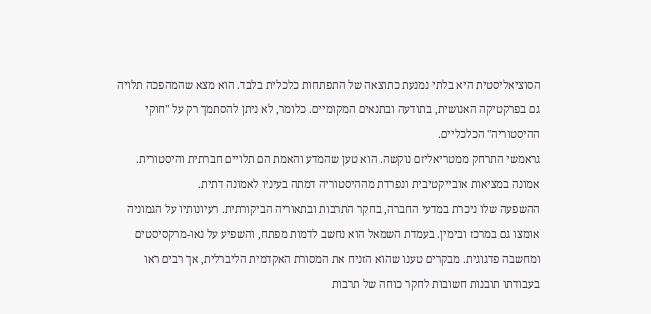הסוציאליסטית היא בלתי נמנעת כתוצאה של התפתחות כלכלית בלבד. הוא מצא שהמהפכה תלויה גם בפרקטיקה האנושית, בתודעה ובתנאים המקומיים. כלומר, לא ניתן להסתמך רק על "חוקי ההיסטוריה" הכלכליים.
גראמשי התרחק ממטריאליזם נוקשה. הוא טען שהמדע והאמת הם תלויים חברתית והיסטורית. אמונה במציאות אובייקטיבית ונפרדת מההיסטוריה דמתה בעיניו לאמונה דתית.
ההשפעה שלו ניכרת במדעי החברה, בחקר התרבות ובתאוריה הביקורתית. רעיונותיו על הגמוניה אומצו גם במרכז ובימין. בעמדת השמאל הוא נחשב לדמות מפתח, והשפיע על נאו-מרקסיסטים ומחשבה פדגוגית. מבקרים טענו שהוא הזניח את המסורת האקדמית הליברלית, אך רבים ראו בעבודתו תובנות חשובות לחקר כוחה של תרבות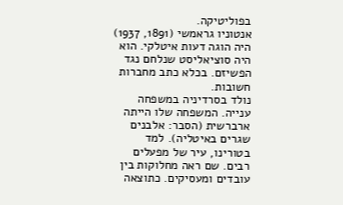בפוליטיקה.
אנטוניו גראמשי (1891, 1937) היה הוגה דעות איטלקי. הוא היה סוציאליסט שנלחם נגד הפשיזם. בכלא כתב מחברות חשובות.
נולד בסרדיניה במשפחה ענייה. המשפחה שלו הייתה ארברשית (הסבר: אלבנים שגרים באיטליה). למד בטורינו, עיר של מפעלים רבים. שם ראה מחלוקות בין עובדים ומעסיקים. כתוצאה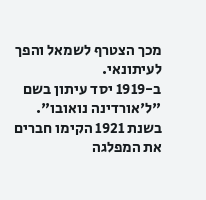מכך הצטרף לשמאל והפך לעיתונאי.
ב-1919 יסד עיתון בשם "ל'אורדינה נואובו". בשנת 1921 הקימו חברים את המפלגה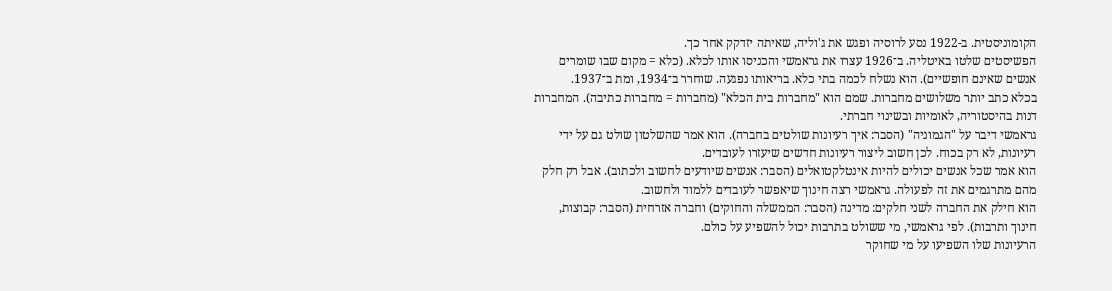הקומוניסטית. ב-1922 נסע לרוסיה ופגש את ג'וליה, שאיתה יזדקק אחר כך.
הפשיסטים שלטו באיטליה. ב־1926 עצרו את גראמשי והכניסו אותו לכלא. (כלא = מקום שבו שומרים אנשים שאינם חופשיים). הוא נשלח לכמה בתי כלא. בריאותו נפגעה. שוחרר ב־1934, ומת ב־1937.
בכלא כתב יותר משלושים מחברות. שמם הוא "מחברות בית הכלא" (מחברות = מחברות כתיבה). המחברות דנות בהיסטוריה, לאומיות ובשינוי חברתי.
גראמשי דיבר על "הגמוניה" (הסבר: איך רעיונות שולטים בחברה). הוא אמר שהשלטון שולט גם על ידי רעיונות, לא רק בכוח. לכן חשוב ליצור רעיונות חדשים שיעזרו לעובדים.
הוא אמר שכל אנשים יכולים להיות אינטלקטואלים (הסבר: אנשים שיודעים לחשוב ולכתוב). אבל רק חלק מהם מתרגמים את זה לפעולה. גראמשי רצה חינוך שיאפשר לעובדים ללמוד ולחשוב.
הוא חילק את החברה לשני חלקים: מדינה (הסבר: הממשלה והחוקים) וחברה אזרחית (הסבר: קבוצות, חינוך ותרבות). לפי גראמשי, מי ששולט בתרבות יכול להשפיע על כולם.
הרעיונות שלו השפיעו על מי שחוקר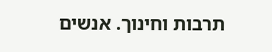תרבות וחינוך. אנשים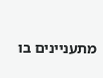מתעניינים בו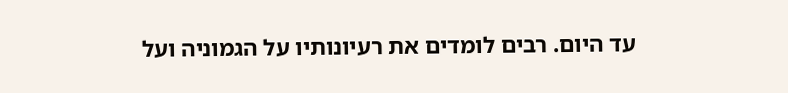עד היום. רבים לומדים את רעיונותיו על הגמוניה ועל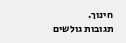חינוך.
תגובות גולשים